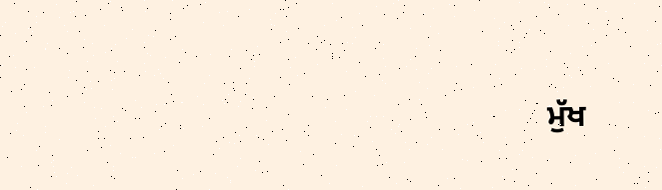ਮੁੱਖ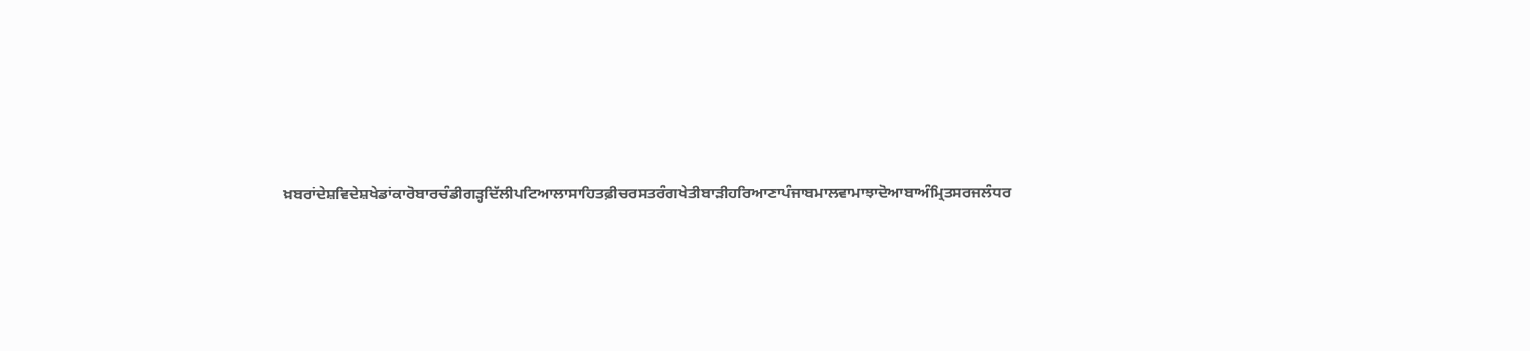ਖ਼ਬਰਾਂਦੇਸ਼ਵਿਦੇਸ਼ਖੇਡਾਂਕਾਰੋਬਾਰਚੰਡੀਗੜ੍ਹਦਿੱਲੀਪਟਿਆਲਾਸਾਹਿਤਫ਼ੀਚਰਸਤਰੰਗਖੇਤੀਬਾੜੀਹਰਿਆਣਾਪੰਜਾਬਮਾਲਵਾਮਾਝਾਦੋਆਬਾਅੰਮ੍ਰਿਤਸਰਜਲੰਧਰ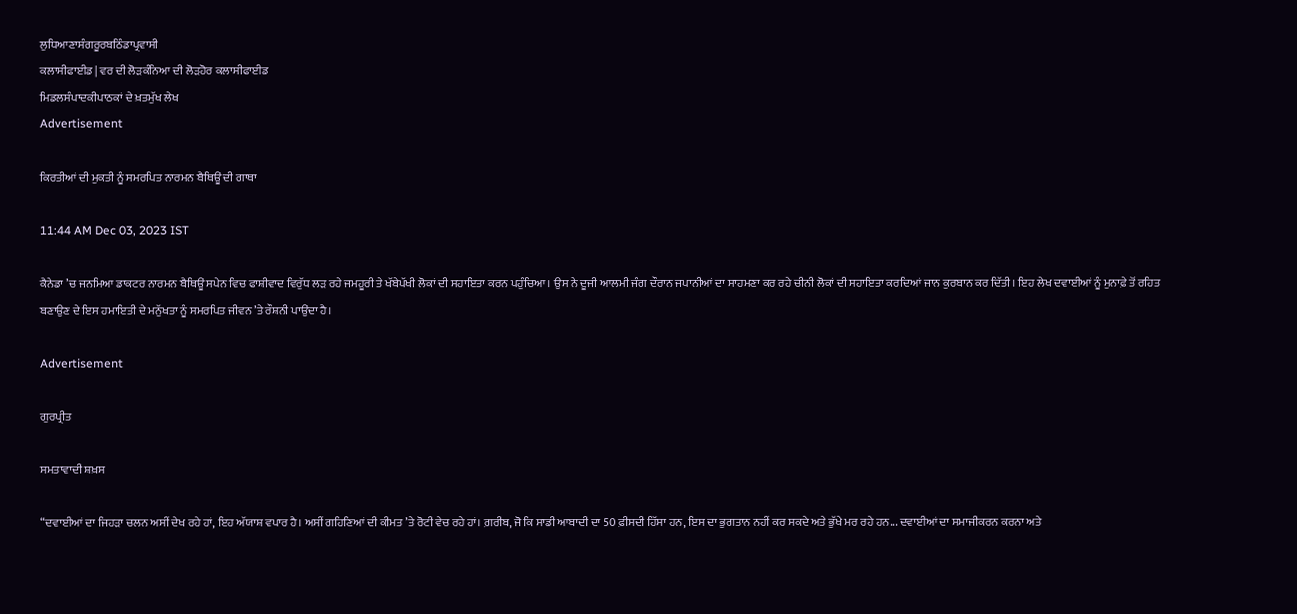ਲੁਧਿਆਣਾਸੰਗਰੂਰਬਠਿੰਡਾਪ੍ਰਵਾਸੀ
ਕਲਾਸੀਫਾਈਡ | ਵਰ ਦੀ ਲੋੜਕੰਨਿਆ ਦੀ ਲੋੜਹੋਰ ਕਲਾਸੀਫਾਈਡ
ਮਿਡਲਸੰਪਾਦਕੀਪਾਠਕਾਂ ਦੇ ਖ਼ਤਮੁੱਖ ਲੇਖ
Advertisement

ਕਿਰਤੀਆਂ ਦੀ ਮੁਕਤੀ ਨੂੰ ਸਮਰਪਿਤ ਨਾਰਮਨ ਬੈਥਿਊਂ ਦੀ ਗਾਥਾ

11:44 AM Dec 03, 2023 IST

ਕੈਨੇਡਾ ’ਚ ਜਨਮਿਆ ਡਾਕਟਰ ਨਾਰਮਨ ਬੈਥਿਊਂ ਸਪੇਨ ਵਿਚ ਫਾਸ਼ੀਵਾਦ ਵਿਰੁੱਧ ਲੜ ਰਹੇ ਜਮਹੂਰੀ ਤੇ ਖੱਬੇਪੱਖੀ ਲੋਕਾਂ ਦੀ ਸਹਾਇਤਾ ਕਰਨ ਪਹੁੰਚਿਆ। ਉਸ ਨੇ ਦੂਜੀ ਆਲਮੀ ਜੰਗ ਦੌਰਾਨ ਜਪਾਨੀਆਂ ਦਾ ਸਾਹਮਣਾ ਕਰ ਰਹੇ ਚੀਨੀ ਲੋਕਾਂ ਦੀ ਸਹਾਇਤਾ ਕਰਦਿਆਂ ਜਾਨ ਕੁਰਬਾਨ ਕਰ ਦਿੱਤੀ। ਇਹ ਲੇਖ ਦਵਾਈਆਂ ਨੂੰ ਮੁਨਾਫ਼ੇ ਤੋਂ ਰਹਿਤ ਬਣਾਉਣ ਦੇ ਇਸ ਹਮਾਇਤੀ ਦੇ ਮਨੁੱਖਤਾ ਨੂੰ ਸਮਰਪਿਤ ਜੀਵਨ ’ਤੇ ਰੌਸ਼ਨੀ ਪਾਉਂਦਾ ਹੈ।

Advertisement

ਗੁਰਪ੍ਰੀਤ

ਸਮਤਾਵਾਦੀ ਸ਼ਖ਼ਸ

“ਦਵਾਈਆਂ ਦਾ ਜਿਹੜਾ ਚਲਨ ਅਸੀਂ ਦੇਖ ਰਹੇ ਹਾਂ, ਇਹ ਅੱਯਾਸ਼ ਵਪਾਰ ਹੈ। ਅਸੀਂ ਗਹਿਣਿਆਂ ਦੀ ਕੀਮਤ ’ਤੇ ਰੋਟੀ ਵੇਚ ਰਹੇ ਹਾਂ। ਗ਼ਰੀਬ, ਜੋ ਕਿ ਸਾਡੀ ਆਬਾਦੀ ਦਾ 50 ਫ਼ੀਸਦੀ ਹਿੱਸਾ ਹਨ, ਇਸ ਦਾ ਭੁਗਤਾਨ ਨਹੀਂ ਕਰ ਸਕਦੇ ਅਤੇ ਭੁੱਖੇ ਮਰ ਰਹੇ ਹਨ... ਦਵਾਈਆਂ ਦਾ ਸਮਾਜੀਕਰਨ ਕਰਨਾ ਅਤੇ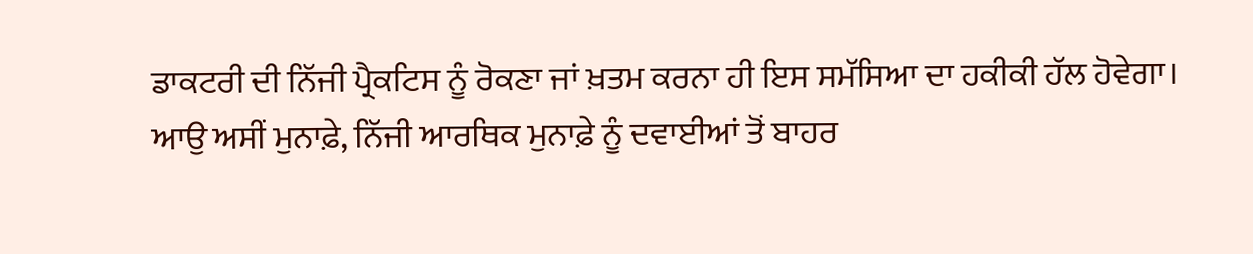ਡਾਕਟਰੀ ਦੀ ਨਿੱਜੀ ਪ੍ਰੈਕਟਿਸ ਨੂੰ ਰੋਕਣਾ ਜਾਂ ਖ਼ਤਮ ਕਰਨਾ ਹੀ ਇਸ ਸਮੱਸਿਆ ਦਾ ਹਕੀਕੀ ਹੱਲ ਹੋਵੇਗਾ। ਆਉ ਅਸੀਂ ਮੁਨਾਫ਼ੇ, ਨਿੱਜੀ ਆਰਥਿਕ ਮੁਨਾਫ਼ੇ ਨੂੰ ਦਵਾਈਆਂ ਤੋਂ ਬਾਹਰ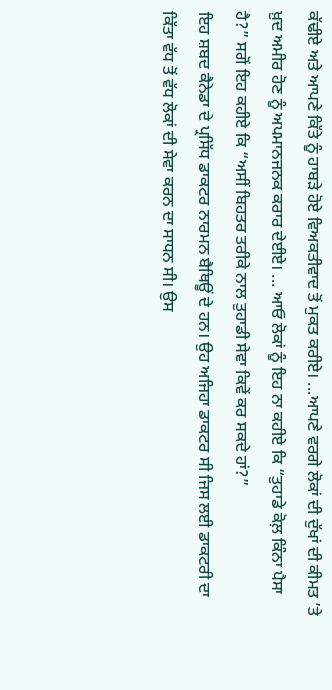ਕੱਢੀਏ ਅਤੇ ਆਪਣੇ ਕਿੱਤੇ ਨੂੰ ਹਾਬੜੇ ਹੋਏ ਵਿਅਕਤੀਵਾਦ ਤੋਂ ਮੁਕਤ ਕਰੀਏ। ...ਆਪਣੇ ਵਰਗੇ ਲੋਕਾਂ ਦੀ ਦੁੱਖਾਂ ਦੀ ਕੀਮਤ ’ਤੇ ਖ਼ੁਦ ਅਮੀਰ ਹੋਣ ਨੂੰ ਅਪਮਾਨਜਨਕ ਕਰਾਰ ਦੇਈਏ। ... ਆਓ ਲੋਕਾਂ ਨੂੰ ਇਹ ਨਾ ਕਹੀਏ ਕਿ “ਤੁਹਾਡੇ ਕੋਲ਼ ਕਿੰਨਾ ਪੈਸਾ ਹੈ?” ਸਗੋਂ ਇਹ ਕਹੀਏ ਕਿ “ਅਸੀਂ ਬਿਹਤਰ ਤਰੀਕੇ ਨਾਲ ਤੁਹਾਡੀ ਸੇਵਾ ਕਿਵੇਂ ਕਰ ਸਕਦੇ ਹਾਂ?”
ਇਹ ਸ਼ਬਦ ਕੈਨੇਡਾ ਦੇ ਪ੍ਰਸਿੱਧ ਡਾਕਟਰ ਨਾਰਮਨ ਬੈਥਿਊਂ ਦੇ ਹਨ। ਉਹ ਅਜਿਹਾ ਡਾਕਟਰ ਸੀ ਜਿਸ ਲਈ ਡਾਕਟਰੀ ਦਾ ਕਿੱਤਾ ਵੱਧ ਤੋਂ ਵੱਧ ਲੋਕਾਂ ਦੀ ਸੇਵਾ ਕਰਨ ਦਾ ਸਾਧਨ ਸੀ। ਉਸ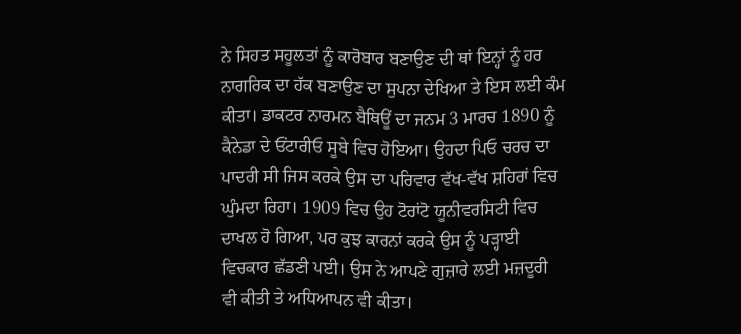ਨੇ ਸਿਹਤ ਸਹੂਲਤਾਂ ਨੂੰ ਕਾਰੋਬਾਰ ਬਣਾਉਣ ਦੀ ਥਾਂ ਇਨ੍ਹਾਂ ਨੂੰ ਹਰ ਨਾਗਰਿਕ ਦਾ ਹੱਕ ਬਣਾਉਣ ਦਾ ਸੁਪਨਾ ਦੇਖਿਆ ਤੇ ਇਸ ਲਈ ਕੰਮ ਕੀਤਾ। ਡਾਕਟਰ ਨਾਰਮਨ ਬੈਥਿਊਂ ਦਾ ਜਨਮ 3 ਮਾਰਚ 1890 ਨੂੰ ਕੈਨੇਡਾ ਦੇ ਓਂਟਾਰੀਓ ਸੂਬੇ ਵਿਚ ਹੋਇਆ। ਉਹਦਾ ਪਿਓ ਚਰਚ ਦਾ ਪਾਦਰੀ ਸੀ ਜਿਸ ਕਰਕੇ ਉਸ ਦਾ ਪਰਿਵਾਰ ਵੱਖ-ਵੱਖ ਸ਼ਹਿਰਾਂ ਵਿਚ ਘੁੰਮਦਾ ਰਿਹਾ। 1909 ਵਿਚ ਉਹ ਟੋਰਾਂਟੋ ਯੂਨੀਵਰਸਿਟੀ ਵਿਚ ਦਾਖਲ ਹੋ ਗਿਆ, ਪਰ ਕੁਝ ਕਾਰਨਾਂ ਕਰਕੇ ਉਸ ਨੂੰ ਪੜ੍ਹਾਈ ਵਿਚਕਾਰ ਛੱਡਣੀ ਪਈ। ਉਸ ਨੇ ਆਪਣੇ ਗੁਜ਼ਾਰੇ ਲਈ ਮਜ਼ਦੂਰੀ ਵੀ ਕੀਤੀ ਤੇ ਅਧਿਆਪਨ ਵੀ ਕੀਤਾ।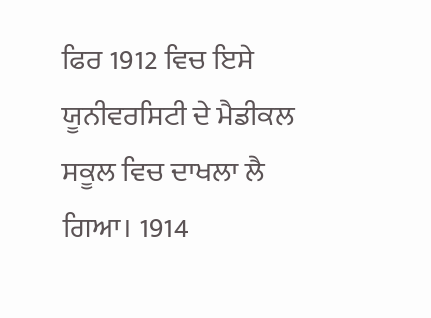ਫਿਰ 1912 ਵਿਚ ਇਸੇ ਯੂਨੀਵਰਸਿਟੀ ਦੇ ਮੈਡੀਕਲ ਸਕੂਲ ਵਿਚ ਦਾਖਲਾ ਲੈ ਗਿਆ। 1914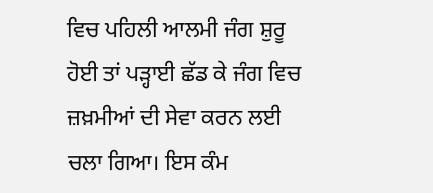ਵਿਚ ਪਹਿਲੀ ਆਲਮੀ ਜੰਗ ਸ਼ੁਰੂ ਹੋਈ ਤਾਂ ਪੜ੍ਹਾਈ ਛੱਡ ਕੇ ਜੰਗ ਵਿਚ ਜ਼ਖ਼ਮੀਆਂ ਦੀ ਸੇਵਾ ਕਰਨ ਲਈ ਚਲਾ ਗਿਆ। ਇਸ ਕੰਮ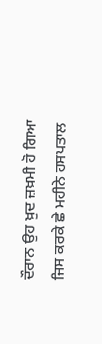ਦੌਰਾਨ ਉਹ ਖ਼ੁਦ ਜ਼ਖ਼ਮੀ ਹੋ ਗਿਆ ਜਿਸ ਕਰਕੇ ਛੇ ਮਹੀਨੇ ਹਸਪਤਾਲ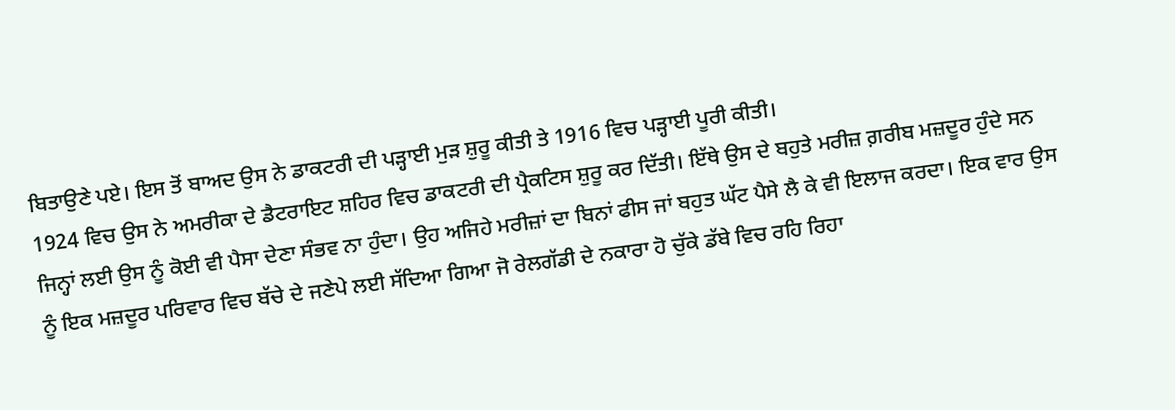ਬਿਤਾਉਣੇ ਪਏ। ਇਸ ਤੋਂ ਬਾਅਦ ਉਸ ਨੇ ਡਾਕਟਰੀ ਦੀ ਪੜ੍ਹਾਈ ਮੁੜ ਸ਼ੁਰੂ ਕੀਤੀ ਤੇ 1916 ਵਿਚ ਪੜ੍ਹਾਈ ਪੂਰੀ ਕੀਤੀ।
1924 ਵਿਚ ਉਸ ਨੇ ਅਮਰੀਕਾ ਦੇ ਡੈਟਰਾਇਟ ਸ਼ਹਿਰ ਵਿਚ ਡਾਕਟਰੀ ਦੀ ਪ੍ਰੈਕਟਿਸ ਸ਼ੁਰੂ ਕਰ ਦਿੱਤੀ। ਇੱਥੇ ਉਸ ਦੇ ਬਹੁਤੇ ਮਰੀਜ਼ ਗ਼ਰੀਬ ਮਜ਼ਦੂਰ ਹੁੰਦੇ ਸਨ ਜਿਨ੍ਹਾਂ ਲਈ ਉਸ ਨੂੰ ਕੋਈ ਵੀ ਪੈਸਾ ਦੇਣਾ ਸੰਭਵ ਨਾ ਹੁੰਦਾ। ਉਹ ਅਜਿਹੇ ਮਰੀਜ਼ਾਂ ਦਾ ਬਿਨਾਂ ਫੀਸ ਜਾਂ ਬਹੁਤ ਘੱਟ ਪੈਸੇ ਲੈ ਕੇ ਵੀ ਇਲਾਜ ਕਰਦਾ। ਇਕ ਵਾਰ ਉਸ ਨੂੰ ਇਕ ਮਜ਼ਦੂਰ ਪਰਿਵਾਰ ਵਿਚ ਬੱਚੇ ਦੇ ਜਣੇਪੇ ਲਈ ਸੱਦਿਆ ਗਿਆ ਜੋ ਰੇਲਗੱਡੀ ਦੇ ਨਕਾਰਾ ਹੋ ਚੁੱਕੇ ਡੱਬੇ ਵਿਚ ਰਹਿ ਰਿਹਾ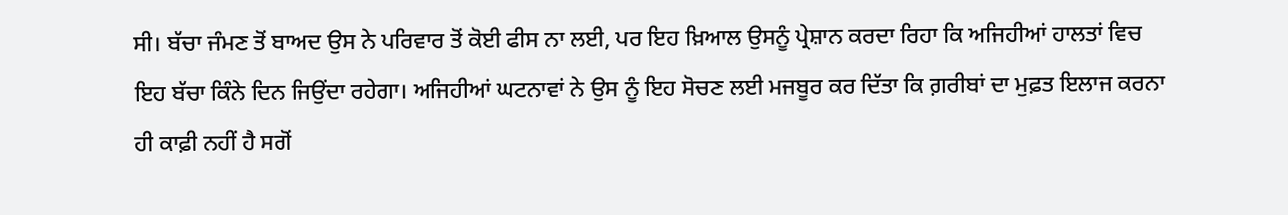ਸੀ। ਬੱਚਾ ਜੰਮਣ ਤੋਂ ਬਾਅਦ ਉਸ ਨੇ ਪਰਿਵਾਰ ਤੋਂ ਕੋਈ ਫੀਸ ਨਾ ਲਈ, ਪਰ ਇਹ ਖ਼ਿਆਲ ਉਸਨੂੰ ਪ੍ਰੇਸ਼ਾਨ ਕਰਦਾ ਰਿਹਾ ਕਿ ਅਜਿਹੀਆਂ ਹਾਲਤਾਂ ਵਿਚ ਇਹ ਬੱਚਾ ਕਿੰਨੇ ਦਿਨ ਜਿਉਂਦਾ ਰਹੇਗਾ। ਅਜਿਹੀਆਂ ਘਟਨਾਵਾਂ ਨੇ ਉਸ ਨੂੰ ਇਹ ਸੋਚਣ ਲਈ ਮਜਬੂਰ ਕਰ ਦਿੱਤਾ ਕਿ ਗ਼ਰੀਬਾਂ ਦਾ ਮੁਫ਼ਤ ਇਲਾਜ ਕਰਨਾ ਹੀ ਕਾਫ਼ੀ ਨਹੀਂ ਹੈ ਸਗੋਂ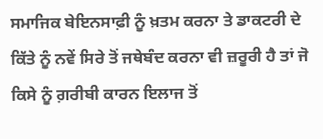ਸਮਾਜਿਕ ਬੇਇਨਸਾਫ਼ੀ ਨੂੰ ਖ਼ਤਮ ਕਰਨਾ ਤੇ ਡਾਕਟਰੀ ਦੇ ਕਿੱਤੇ ਨੂੰ ਨਵੇਂ ਸਿਰੇ ਤੋਂ ਜਥੇਬੰਦ ਕਰਨਾ ਵੀ ਜ਼ਰੂਰੀ ਹੈ ਤਾਂ ਜੋ ਕਿਸੇ ਨੂੰ ਗ਼ਰੀਬੀ ਕਾਰਨ ਇਲਾਜ ਤੋਂ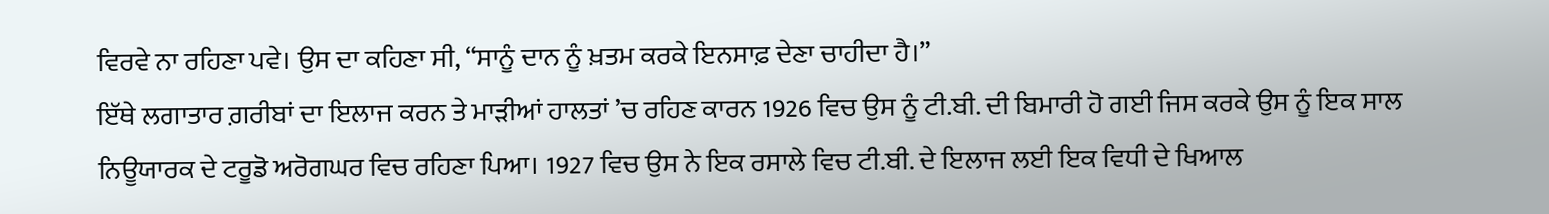ਵਿਰਵੇ ਨਾ ਰਹਿਣਾ ਪਵੇ। ਉਸ ਦਾ ਕਹਿਣਾ ਸੀ, “ਸਾਨੂੰ ਦਾਨ ਨੂੰ ਖ਼ਤਮ ਕਰਕੇ ਇਨਸਾਫ਼ ਦੇਣਾ ਚਾਹੀਦਾ ਹੈ।”
ਇੱਥੇ ਲਗਾਤਾਰ ਗ਼ਰੀਬਾਂ ਦਾ ਇਲਾਜ ਕਰਨ ਤੇ ਮਾੜੀਆਂ ਹਾਲਤਾਂ ’ਚ ਰਹਿਣ ਕਾਰਨ 1926 ਵਿਚ ਉਸ ਨੂੰ ਟੀ.ਬੀ. ਦੀ ਬਿਮਾਰੀ ਹੋ ਗਈ ਜਿਸ ਕਰਕੇ ਉਸ ਨੂੰ ਇਕ ਸਾਲ ਨਿਊਯਾਰਕ ਦੇ ਟਰੂਡੋ ਅਰੋਗਘਰ ਵਿਚ ਰਹਿਣਾ ਪਿਆ। 1927 ਵਿਚ ਉਸ ਨੇ ਇਕ ਰਸਾਲੇ ਵਿਚ ਟੀ.ਬੀ. ਦੇ ਇਲਾਜ ਲਈ ਇਕ ਵਿਧੀ ਦੇ ਖਿਆਲ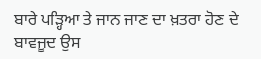ਬਾਰੇ ਪੜ੍ਹਿਆ ਤੇ ਜਾਨ ਜਾਣ ਦਾ ਖ਼ਤਰਾ ਹੋਣ ਦੇ ਬਾਵਜੂਦ ਉਸ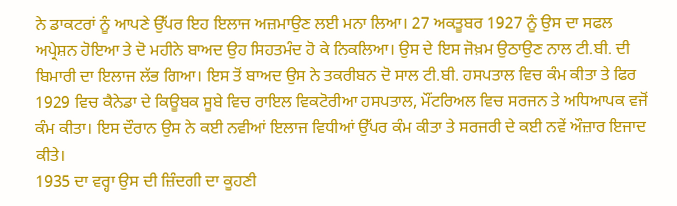ਨੇ ਡਾਕਟਰਾਂ ਨੂੰ ਆਪਣੇ ਉੱਪਰ ਇਹ ਇਲਾਜ ਅਜ਼ਮਾਉਣ ਲਈ ਮਨਾ ਲਿਆ। 27 ਅਕਤੂਬਰ 1927 ਨੂੰ ਉਸ ਦਾ ਸਫਲ ਅਪ੍ਰੇਸ਼ਨ ਹੋਇਆ ਤੇ ਦੋ ਮਹੀਨੇ ਬਾਅਦ ਉਹ ਸਿਹਤਮੰਦ ਹੋ ਕੇ ਨਿਕਲਿਆ। ਉਸ ਦੇ ਇਸ ਜੋਖ਼ਮ ਉਠਾਉਣ ਨਾਲ ਟੀ.ਬੀ. ਦੀ ਬਿਮਾਰੀ ਦਾ ਇਲਾਜ ਲੱਭ ਗਿਆ। ਇਸ ਤੋਂ ਬਾਅਦ ਉਸ ਨੇ ਤਕਰੀਬਨ ਦੋ ਸਾਲ ਟੀ.ਬੀ. ਹਸਪਤਾਲ ਵਿਚ ਕੰਮ ਕੀਤਾ ਤੇ ਫਿਰ 1929 ਵਿਚ ਕੈਨੇਡਾ ਦੇ ਕਿਊਬਕ ਸੂਬੇ ਵਿਚ ਰਾਇਲ ਵਿਕਟੋਰੀਆ ਹਸਪਤਾਲ, ਮੌਂਟਰਿਅਲ ਵਿਚ ਸਰਜਨ ਤੇ ਅਧਿਆਪਕ ਵਜੋਂ ਕੰਮ ਕੀਤਾ। ਇਸ ਦੌਰਾਨ ਉਸ ਨੇ ਕਈ ਨਵੀਆਂ ਇਲਾਜ ਵਿਧੀਆਂ ਉੱਪਰ ਕੰਮ ਕੀਤਾ ਤੇ ਸਰਜਰੀ ਦੇ ਕਈ ਨਵੇਂ ਔਜ਼ਾਰ ਇਜਾਦ ਕੀਤੇ।
1935 ਦਾ ਵਰ੍ਹਾ ਉਸ ਦੀ ਜ਼ਿੰਦਗੀ ਦਾ ਕੂਹਣੀ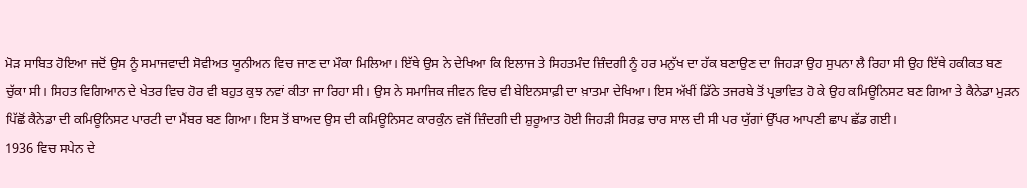ਮੋੜ ਸਾਬਿਤ ਹੋਇਆ ਜਦੋਂ ਉਸ ਨੂੰ ਸਮਾਜਵਾਦੀ ਸੋਵੀਅਤ ਯੂਨੀਅਨ ਵਿਚ ਜਾਣ ਦਾ ਮੌਕਾ ਮਿਲਿਆ। ਇੱਥੇ ਉਸ ਨੇ ਦੇਖਿਆ ਕਿ ਇਲਾਜ ਤੇ ਸਿਹਤਮੰਦ ਜ਼ਿੰਦਗੀ ਨੂੰ ਹਰ ਮਨੁੱਖ ਦਾ ਹੱਕ ਬਣਾਉਣ ਦਾ ਜਿਹੜਾ ਉਹ ਸੁਪਨਾ ਲੈ ਰਿਹਾ ਸੀ ਉਹ ਇੱਥੇ ਹਕੀਕਤ ਬਣ ਚੁੱਕਾ ਸੀ। ਸਿਹਤ ਵਿਗਿਆਨ ਦੇ ਖੇਤਰ ਵਿਚ ਹੋਰ ਵੀ ਬਹੁਤ ਕੁਝ ਨਵਾਂ ਕੀਤਾ ਜਾ ਰਿਹਾ ਸੀ। ਉਸ ਨੇ ਸਮਾਜਿਕ ਜੀਵਨ ਵਿਚ ਵੀ ਬੇਇਨਸਾਫ਼ੀ ਦਾ ਖ਼ਾਤਮਾ ਦੇਖਿਆ। ਇਸ ਅੱਖੀਂ ਡਿੱਠੇ ਤਜਰਬੇ ਤੋਂ ਪ੍ਰਭਾਵਿਤ ਹੋ ਕੇ ਉਹ ਕਮਿਊਨਿਸਟ ਬਣ ਗਿਆ ਤੇ ਕੈਨੇਡਾ ਮੁੜਨ ਪਿੱਛੋਂ ਕੈਨੇਡਾ ਦੀ ਕਮਿਊਨਿਸਟ ਪਾਰਟੀ ਦਾ ਮੈਂਬਰ ਬਣ ਗਿਆ। ਇਸ ਤੋਂ ਬਾਅਦ ਉਸ ਦੀ ਕਮਿਊਨਿਸਟ ਕਾਰਕੁੰਨ ਵਜੋਂ ਜ਼ਿੰਦਗੀ ਦੀ ਸ਼ੁਰੂਆਤ ਹੋਈ ਜਿਹੜੀ ਸਿਰਫ਼ ਚਾਰ ਸਾਲ ਦੀ ਸੀ ਪਰ ਯੁੱਗਾਂ ਉੱਪਰ ਆਪਣੀ ਛਾਪ ਛੱਡ ਗਈ।
1936 ਵਿਚ ਸਪੇਨ ਦੇ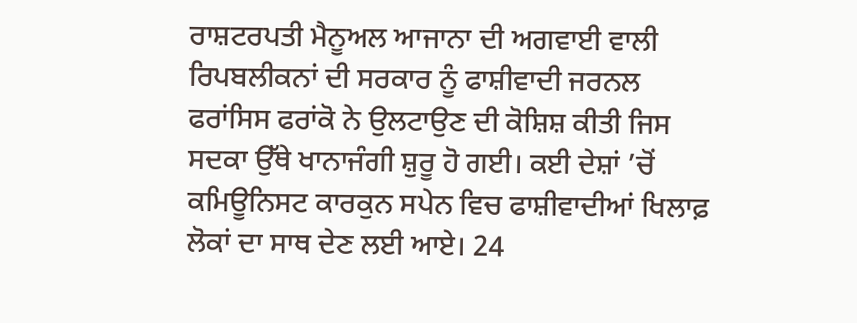ਰਾਸ਼ਟਰਪਤੀ ਮੈਨੂਅਲ ਆਜਾਨਾ ਦੀ ਅਗਵਾਈ ਵਾਲੀ ਰਿਪਬਲੀਕਨਾਂ ਦੀ ਸਰਕਾਰ ਨੂੰ ਫਾਸ਼ੀਵਾਦੀ ਜਰਨਲ ਫਰਾਂਸਿਸ ਫਰਾਂਕੋ ਨੇ ਉਲਟਾਉਣ ਦੀ ਕੋਸ਼ਿਸ਼ ਕੀਤੀ ਜਿਸ ਸਦਕਾ ਉੱਥੇ ਖਾਨਾਜੰਗੀ ਸ਼ੁਰੂ ਹੋ ਗਈ। ਕਈ ਦੇਸ਼ਾਂ ’ਚੋਂ ਕਮਿਊਨਿਸਟ ਕਾਰਕੁਨ ਸਪੇਨ ਵਿਚ ਫਾਸ਼ੀਵਾਦੀਆਂ ਖਿਲਾਫ਼ ਲੋਕਾਂ ਦਾ ਸਾਥ ਦੇਣ ਲਈ ਆਏ। 24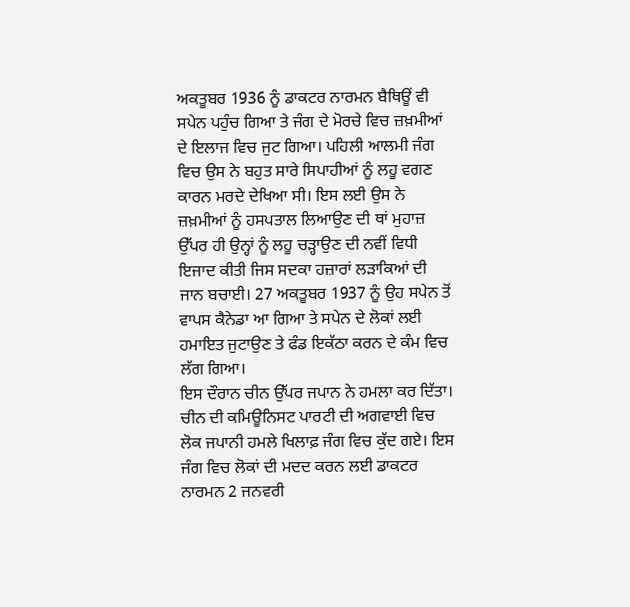ਅਕਤੂਬਰ 1936 ਨੂੰ ਡਾਕਟਰ ਨਾਰਮਨ ਬੈਥਿਊਂ ਵੀ ਸਪੇਨ ਪਹੁੰਚ ਗਿਆ ਤੇ ਜੰਗ ਦੇ ਮੋਰਚੇ ਵਿਚ ਜ਼ਖ਼ਮੀਆਂ ਦੇ ਇਲਾਜ ਵਿਚ ਜੁਟ ਗਿਆ। ਪਹਿਲੀ ਆਲਮੀ ਜੰਗ ਵਿਚ ਉਸ ਨੇ ਬਹੁਤ ਸਾਰੇ ਸਿਪਾਹੀਆਂ ਨੂੰ ਲਹੂ ਵਗਣ ਕਾਰਨ ਮਰਦੇ ਦੇਖਿਆ ਸੀ। ਇਸ ਲਈ ਉਸ ਨੇ ਜ਼ਖ਼ਮੀਆਂ ਨੂੰ ਹਸਪਤਾਲ ਲਿਆਉਣ ਦੀ ਥਾਂ ਮੁਹਾਜ਼ ਉੱਪਰ ਹੀ ਉਨ੍ਹਾਂ ਨੂੰ ਲਹੂ ਚੜ੍ਹਾਉਣ ਦੀ ਨਵੀਂ ਵਿਧੀ ਇਜਾਦ ਕੀਤੀ ਜਿਸ ਸਦਕਾ ਹਜ਼ਾਰਾਂ ਲੜਾਕਿਆਂ ਦੀ ਜਾਨ ਬਚਾਈ। 27 ਅਕਤੂਬਰ 1937 ਨੂੰ ਉਹ ਸਪੇਨ ਤੋਂ ਵਾਪਸ ਕੈਨੇਡਾ ਆ ਗਿਆ ਤੇ ਸਪੇਨ ਦੇ ਲੋਕਾਂ ਲਈ ਹਮਾਇਤ ਜੁਟਾਉਣ ਤੇ ਫੰਡ ਇਕੱਠਾ ਕਰਨ ਦੇ ਕੰਮ ਵਿਚ ਲੱਗ ਗਿਆ।
ਇਸ ਦੌਰਾਨ ਚੀਨ ਉੱਪਰ ਜਪਾਨ ਨੇ ਹਮਲਾ ਕਰ ਦਿੱਤਾ। ਚੀਨ ਦੀ ਕਮਿਊਨਿਸਟ ਪਾਰਟੀ ਦੀ ਅਗਵਾਈ ਵਿਚ ਲੋਕ ਜਪਾਨੀ ਹਮਲੇ ਖਿਲਾਫ਼ ਜੰਗ ਵਿਚ ਕੁੱਦ ਗਏ। ਇਸ ਜੰਗ ਵਿਚ ਲੋਕਾਂ ਦੀ ਮਦਦ ਕਰਨ ਲਈ ਡਾਕਟਰ ਨਾਰਮਨ 2 ਜਨਵਰੀ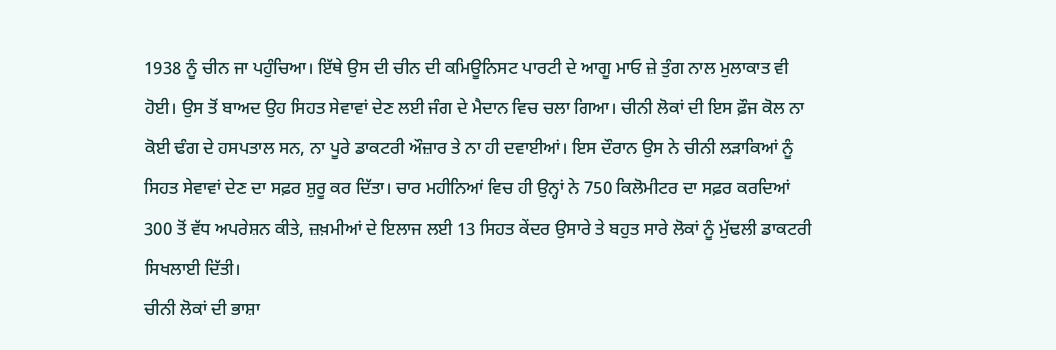1938 ਨੂੰ ਚੀਨ ਜਾ ਪਹੁੰਚਿਆ। ਇੱਥੇ ਉਸ ਦੀ ਚੀਨ ਦੀ ਕਮਿਊਨਿਸਟ ਪਾਰਟੀ ਦੇ ਆਗੂ ਮਾਓ ਜ਼ੇ ਤੁੰਗ ਨਾਲ ਮੁਲਾਕਾਤ ਵੀ ਹੋਈ। ਉਸ ਤੋਂ ਬਾਅਦ ਉਹ ਸਿਹਤ ਸੇਵਾਵਾਂ ਦੇਣ ਲਈ ਜੰਗ ਦੇ ਮੈਦਾਨ ਵਿਚ ਚਲਾ ਗਿਆ। ਚੀਨੀ ਲੋਕਾਂ ਦੀ ਇਸ ਫ਼ੌਜ ਕੋਲ ਨਾ ਕੋਈ ਢੰਗ ਦੇ ਹਸਪਤਾਲ ਸਨ, ਨਾ ਪੂਰੇ ਡਾਕਟਰੀ ਔਜ਼ਾਰ ਤੇ ਨਾ ਹੀ ਦਵਾਈਆਂ। ਇਸ ਦੌਰਾਨ ਉਸ ਨੇ ਚੀਨੀ ਲੜਾਕਿਆਂ ਨੂੰ ਸਿਹਤ ਸੇਵਾਵਾਂ ਦੇਣ ਦਾ ਸਫ਼ਰ ਸ਼ੁਰੂ ਕਰ ਦਿੱਤਾ। ਚਾਰ ਮਹੀਨਿਆਂ ਵਿਚ ਹੀ ਉਨ੍ਹਾਂ ਨੇ 750 ਕਿਲੋਮੀਟਰ ਦਾ ਸਫ਼ਰ ਕਰਦਿਆਂ 300 ਤੋਂ ਵੱਧ ਅਪਰੇਸ਼ਨ ਕੀਤੇ, ਜ਼ਖ਼ਮੀਆਂ ਦੇ ਇਲਾਜ ਲਈ 13 ਸਿਹਤ ਕੇਂਦਰ ਉਸਾਰੇ ਤੇ ਬਹੁਤ ਸਾਰੇ ਲੋਕਾਂ ਨੂੰ ਮੁੱਢਲੀ ਡਾਕਟਰੀ ਸਿਖਲਾਈ ਦਿੱਤੀ।
ਚੀਨੀ ਲੋਕਾਂ ਦੀ ਭਾਸ਼ਾ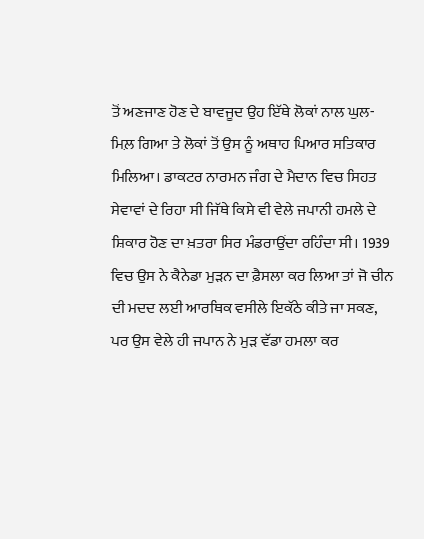ਤੋਂ ਅਣਜਾਣ ਹੋਣ ਦੇ ਬਾਵਜੂਦ ਉਹ ਇੱਥੇ ਲੋਕਾਂ ਨਾਲ ਘੁਲ-ਮਿਲ਼ ਗਿਆ ਤੇ ਲੋਕਾਂ ਤੋਂ ਉਸ ਨੂੰ ਅਥਾਹ ਪਿਆਰ ਸਤਿਕਾਰ ਮਿਲਿਆ। ਡਾਕਟਰ ਨਾਰਮਨ ਜੰਗ ਦੇ ਮੈਦਾਨ ਵਿਚ ਸਿਹਤ ਸੇਵਾਵਾਂ ਦੇ ਰਿਹਾ ਸੀ ਜਿੱਥੇ ਕਿਸੇ ਵੀ ਵੇਲੇ ਜਪਾਨੀ ਹਮਲੇ ਦੇ ਸ਼ਿਕਾਰ ਹੋਣ ਦਾ ਖ਼ਤਰਾ ਸਿਰ ਮੰਡਰਾਉਂਦਾ ਰਹਿੰਦਾ ਸੀ। 1939 ਵਿਚ ਉਸ ਨੇ ਕੈਨੇਡਾ ਮੁੜਨ ਦਾ ਫ਼ੈਸਲਾ ਕਰ ਲਿਆ ਤਾਂ ਜੋ ਚੀਨ ਦੀ ਮਦਦ ਲਈ ਆਰਥਿਕ ਵਸੀਲੇ ਇਕੱਠੇ ਕੀਤੇ ਜਾ ਸਕਣ, ਪਰ ਉਸ ਵੇਲੇ ਹੀ ਜਪਾਨ ਨੇ ਮੁੜ ਵੱਡਾ ਹਮਲਾ ਕਰ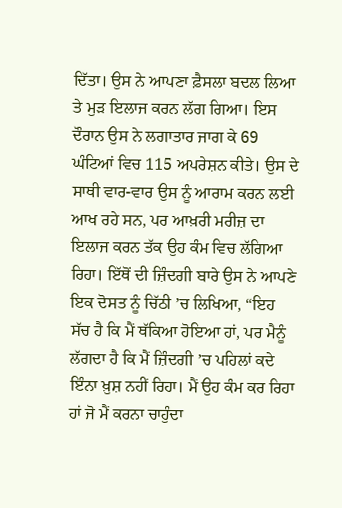ਦਿੱਤਾ। ਉਸ ਨੇ ਆਪਣਾ ਫ਼ੈਸਲਾ ਬਦਲ ਲਿਆ ਤੇ ਮੁੜ ਇਲਾਜ ਕਰਨ ਲੱਗ ਗਿਆ। ਇਸ ਦੌਰਾਨ ਉਸ ਨੇ ਲਗਾਤਾਰ ਜਾਗ ਕੇ 69 ਘੰਟਿਆਂ ਵਿਚ 115 ਅਪਰੇਸ਼ਨ ਕੀਤੇ। ਉਸ ਦੇ ਸਾਥੀ ਵਾਰ-ਵਾਰ ਉਸ ਨੂੰ ਆਰਾਮ ਕਰਨ ਲਈ ਆਖ ਰਹੇ ਸਨ, ਪਰ ਆਖ਼ਰੀ ਮਰੀਜ਼ ਦਾ ਇਲਾਜ ਕਰਨ ਤੱਕ ਉਹ ਕੰਮ ਵਿਚ ਲੱਗਿਆ ਰਿਹਾ। ਇੱਥੋਂ ਦੀ ਜ਼ਿੰਦਗੀ ਬਾਰੇ ਉਸ ਨੇ ਆਪਣੇ ਇਕ ਦੋਸਤ ਨੂੰ ਚਿੱਠੀ ’ਚ ਲਿਖਿਆ, “ਇਹ ਸੱਚ ਹੈ ਕਿ ਮੈਂ ਥੱਕਿਆ ਹੋਇਆ ਹਾਂ, ਪਰ ਮੈਨੂੰ ਲੱਗਦਾ ਹੈ ਕਿ ਮੈਂ ਜ਼ਿੰਦਗੀ ’ਚ ਪਹਿਲਾਂ ਕਦੇ ਇੰਨਾ ਖ਼ੁਸ਼ ਨਹੀਂ ਰਿਹਾ। ਮੈਂ ਉਹ ਕੰਮ ਕਰ ਰਿਹਾ ਹਾਂ ਜੋ ਮੈਂ ਕਰਨਾ ਚਾਹੁੰਦਾ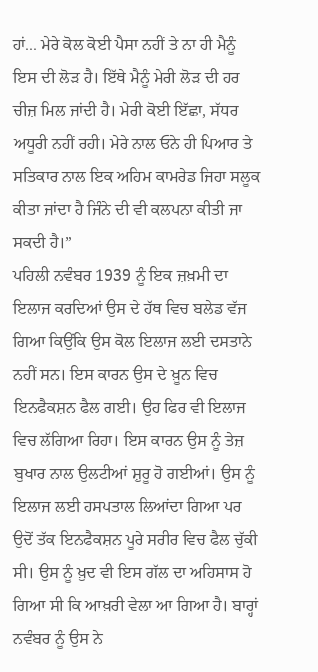ਹਾਂ... ਮੇਰੇ ਕੋਲ ਕੋਈ ਪੈਸਾ ਨਹੀਂ ਤੇ ਨਾ ਹੀ ਮੈਨੂੰ ਇਸ ਦੀ ਲੋੜ ਹੈ। ਇੱਥੇ ਮੈਨੂੰ ਮੇਰੀ ਲੋੜ ਦੀ ਹਰ ਚੀਜ਼ ਮਿਲ ਜਾਂਦੀ ਹੈ। ਮੇਰੀ ਕੋਈ ਇੱਛਾ, ਸੱਧਰ ਅਧੂਰੀ ਨਹੀਂ ਰਹੀ। ਮੇਰੇ ਨਾਲ ਓਨੇ ਹੀ ਪਿਆਰ ਤੇ ਸਤਿਕਾਰ ਨਾਲ ਇਕ ਅਹਿਮ ਕਾਮਰੇਡ ਜਿਹਾ ਸਲੂਕ ਕੀਤਾ ਜਾਂਦਾ ਹੈ ਜਿੰਨੇ ਦੀ ਵੀ ਕਲਪਨਾ ਕੀਤੀ ਜਾ ਸਕਦੀ ਹੈ।”
ਪਹਿਲੀ ਨਵੰਬਰ 1939 ਨੂੰ ਇਕ ਜ਼ਖ਼ਮੀ ਦਾ ਇਲਾਜ ਕਰਦਿਆਂ ਉਸ ਦੇ ਹੱਥ ਵਿਚ ਬਲੇਡ ਵੱਜ ਗਿਆ ਕਿਉਂਕਿ ਉਸ ਕੋਲ ਇਲਾਜ ਲਈ ਦਸਤਾਨੇ ਨਹੀਂ ਸਨ। ਇਸ ਕਾਰਨ ਉਸ ਦੇ ਖ਼ੂਨ ਵਿਚ ਇਨਫੈਕਸ਼ਨ ਫੈਲ ਗਈ। ਉਹ ਫਿਰ ਵੀ ਇਲਾਜ ਵਿਚ ਲੱਗਿਆ ਰਿਹਾ। ਇਸ ਕਾਰਨ ਉਸ ਨੂੰ ਤੇਜ਼ ਬੁਖਾਰ ਨਾਲ ਉਲਟੀਆਂ ਸ਼ੁਰੂ ਹੋ ਗਈਆਂ। ਉਸ ਨੂੰ ਇਲਾਜ ਲਈ ਹਸਪਤਾਲ ਲਿਆਂਦਾ ਗਿਆ ਪਰ ਉਦੋਂ ਤੱਕ ਇਨਫੈਕਸ਼ਨ ਪੂਰੇ ਸਰੀਰ ਵਿਚ ਫੈਲ ਚੁੱਕੀ ਸੀ। ਉਸ ਨੂੰ ਖ਼ੁਦ ਵੀ ਇਸ ਗੱਲ ਦਾ ਅਹਿਸਾਸ ਹੋ ਗਿਆ ਸੀ ਕਿ ਆਖ਼ਰੀ ਵੇਲਾ ਆ ਗਿਆ ਹੈ। ਬਾਰ੍ਹਾਂ ਨਵੰਬਰ ਨੂੰ ਉਸ ਨੇ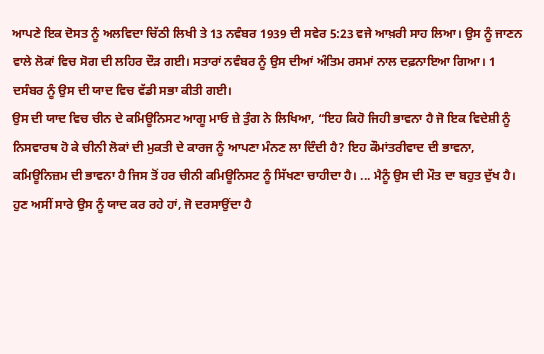ਆਪਣੇ ਇਕ ਦੋਸਤ ਨੂੰ ਅਲਵਿਦਾ ਚਿੱਠੀ ਲਿਖੀ ਤੇ 13 ਨਵੰਬਰ 1939 ਦੀ ਸਵੇਰ 5:23 ਵਜੇ ਆਖ਼ਰੀ ਸਾਹ ਲਿਆ। ਉਸ ਨੂੰ ਜਾਣਨ ਵਾਲੇ ਲੋਕਾਂ ਵਿਚ ਸੋਗ ਦੀ ਲਹਿਰ ਦੌੜ ਗਈ। ਸਤਾਰਾਂ ਨਵੰਬਰ ਨੂੰ ਉਸ ਦੀਆਂ ਅੰਤਿਮ ਰਸਮਾਂ ਨਾਲ ਦਫ਼ਨਾਇਆ ਗਿਆ। 1 ਦਸੰਬਰ ਨੂੰ ਉਸ ਦੀ ਯਾਦ ਵਿਚ ਵੱਡੀ ਸਭਾ ਕੀਤੀ ਗਈ।
ਉਸ ਦੀ ਯਾਦ ਵਿਚ ਚੀਨ ਦੇ ਕਮਿਊਨਿਸਟ ਆਗੂ ਮਾਓ ਜ਼ੇ ਤੁੰਗ ਨੇ ਲਿਖਿਆ, “ਇਹ ਕਿਹੋ ਜਿਹੀ ਭਾਵਨਾ ਹੈ ਜੋ ਇਕ ਵਿਦੇਸ਼ੀ ਨੂੰ ਨਿਸਵਾਰਥ ਹੋ ਕੇ ਚੀਨੀ ਲੋਕਾਂ ਦੀ ਮੁਕਤੀ ਦੇ ਕਾਰਜ ਨੂੰ ਆਪਣਾ ਮੰਨਣ ਲਾ ਦਿੰਦੀ ਹੈ? ਇਹ ਕੌਮਾਂਤਰੀਵਾਦ ਦੀ ਭਾਵਨਾ, ਕਮਿਊਨਿਜ਼ਮ ਦੀ ਭਾਵਨਾ ਹੈ ਜਿਸ ਤੋਂ ਹਰ ਚੀਨੀ ਕਮਿਊਨਿਸਟ ਨੂੰ ਸਿੱਖਣਾ ਚਾਹੀਦਾ ਹੈ। ... ਮੈਨੂੰ ਉਸ ਦੀ ਮੌਤ ਦਾ ਬਹੁਤ ਦੁੱਖ ਹੈ। ਹੁਣ ਅਸੀਂ ਸਾਰੇ ਉਸ ਨੂੰ ਯਾਦ ਕਰ ਰਹੇ ਹਾਂ, ਜੋ ਦਰਸਾਉਂਦਾ ਹੈ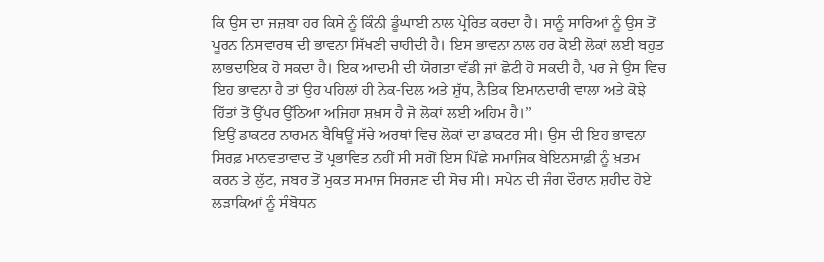ਕਿ ਉਸ ਦਾ ਜਜ਼ਬਾ ਹਰ ਕਿਸੇ ਨੂੰ ਕਿੰਨੀ ਡੂੰਘਾਈ ਨਾਲ ਪ੍ਰੇਰਿਤ ਕਰਦਾ ਹੈ। ਸਾਨੂੰ ਸਾਰਿਆਂ ਨੂੰ ਉਸ ਤੋਂ ਪੂਰਨ ਨਿਸਵਾਰਥ ਦੀ ਭਾਵਨਾ ਸਿੱਖਣੀ ਚਾਹੀਦੀ ਹੈ। ਇਸ ਭਾਵਨਾ ਨਾਲ ਹਰ ਕੋਈ ਲੋਕਾਂ ਲਈ ਬਹੁਤ ਲਾਭਦਾਇਕ ਹੋ ਸਕਦਾ ਹੈ। ਇਕ ਆਦਮੀ ਦੀ ਯੋਗਤਾ ਵੱਡੀ ਜਾਂ ਛੋਟੀ ਹੋ ਸਕਦੀ ਹੈ, ਪਰ ਜੇ ਉਸ ਵਿਚ ਇਹ ਭਾਵਨਾ ਹੈ ਤਾਂ ਉਹ ਪਹਿਲਾਂ ਹੀ ਨੇਕ-ਦਿਲ ਅਤੇ ਸ਼ੁੱਧ, ਨੈਤਿਕ ਇਮਾਨਦਾਰੀ ਵਾਲਾ ਅਤੇ ਕੋਝੇ ਹਿੱਤਾਂ ਤੋਂ ਉੱਪਰ ਉੱਠਿਆ ਅਜਿਹਾ ਸ਼ਖ਼ਸ ਹੈ ਜੋ ਲੋਕਾਂ ਲਈ ਅਹਿਮ ਹੈ।’’
ਇਉਂ ਡਾਕਟਰ ਨਾਰਮਨ ਬੈਥਿਊਂ ਸੱਚੇ ਅਰਥਾਂ ਵਿਚ ਲੋਕਾਂ ਦਾ ਡਾਕਟਰ ਸੀ। ਉਸ ਦੀ ਇਹ ਭਾਵਨਾ ਸਿਰਫ਼ ਮਾਨਵਤਾਵਾਦ ਤੋਂ ਪ੍ਰਭਾਵਿਤ ਨਹੀਂ ਸੀ ਸਗੋਂ ਇਸ ਪਿੱਛੇ ਸਮਾਜਿਕ ਬੇਇਨਸਾਫ਼ੀ ਨੂੰ ਖ਼ਤਮ ਕਰਨ ਤੇ ਲੁੱਟ, ਜਬਰ ਤੋਂ ਮੁਕਤ ਸਮਾਜ ਸਿਰਜਣ ਦੀ ਸੋਚ ਸੀ। ਸਪੇਨ ਦੀ ਜੰਗ ਦੌਰਾਨ ਸ਼ਹੀਦ ਹੋਏ ਲੜਾਕਿਆਂ ਨੂੰ ਸੰਬੋਧਨ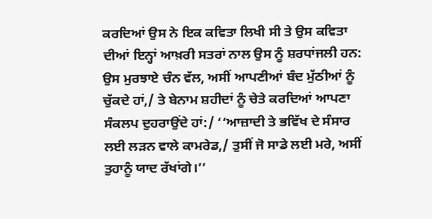ਕਰਦਿਆਂ ਉਸ ਨੇ ਇਕ ਕਵਿਤਾ ਲਿਖੀ ਸੀ ਤੇ ਉਸ ਕਵਿਤਾ ਦੀਆਂ ਇਨ੍ਹਾਂ ਆਖ਼ਰੀ ਸਤਰਾਂ ਨਾਲ ਉਸ ਨੂੰ ਸ਼ਰਧਾਂਜਲੀ ਹਨ: ਉਸ ਮੁਰਝਾਏ ਚੰਨ ਵੱਲ, ਅਸੀਂ ਆਪਣੀਆਂ ਬੰਦ ਮੁੱਠੀਆਂ ਨੂੰ ਚੁੱਕਦੇ ਹਾਂ,/ ਤੇ ਬੇਨਾਮ ਸ਼ਹੀਦਾਂ ਨੂੰ ਚੇਤੇ ਕਰਦਿਆਂ ਆਪਣਾ ਸੰਕਲਪ ਦੁਹਰਾਉਂਦੇ ਹਾਂ:/ ‘‘ਆਜ਼ਾਦੀ ਤੇ ਭਵਿੱਖ ਦੇ ਸੰਸਾਰ ਲਈ ਲੜਨ ਵਾਲੇ ਕਾਮਰੇਡ,/ ਤੁਸੀਂ ਜੋ ਸਾਡੇ ਲਈ ਮਰੇ, ਅਸੀਂ ਤੁਹਾਨੂੰ ਯਾਦ ਰੱਖਾਂਗੇ।’’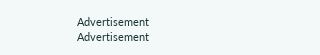Advertisement
Advertisement